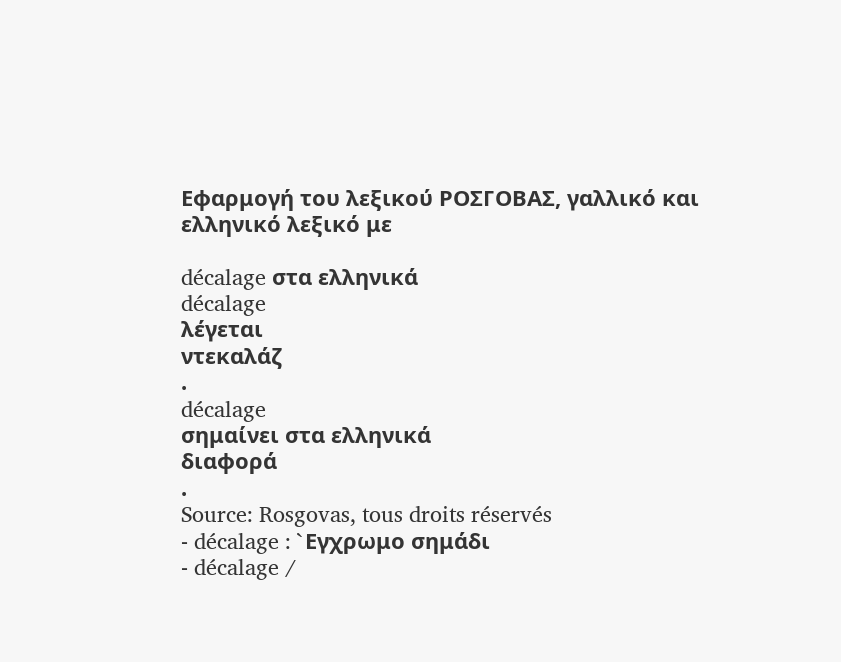Εφαρμογή του λεξικού ΡΟΣΓΟΒΑΣ, γαλλικό και ελληνικό λεξικό με

décalage στα ελληνικά
décalage
λέγεται
ντεκαλάζ
.
décalage
σημαίνει στα ελληνικά
διαφορά
.
Source: Rosgovas, tous droits réservés
- décalage : `Eγχρωμο σημάδι
- décalage /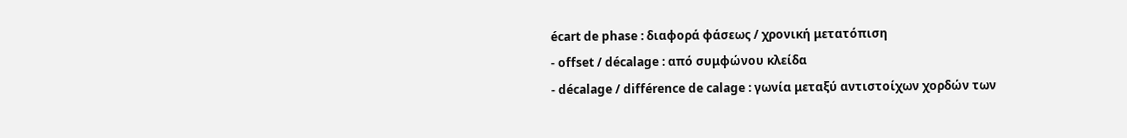écart de phase : διαφορά φάσεως / χρονική μετατόπιση
- offset / décalage : από συμφώνου κλείδα
- décalage / différence de calage : γωνία μεταξύ αντιστοίχων χορδών των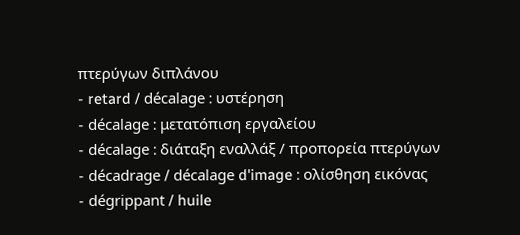πτερύγων διπλάνου
- retard / décalage : υστέρηση
- décalage : μετατόπιση εργαλείου
- décalage : διάταξη εναλλάξ / προπορεία πτερύγων
- décadrage / décalage d'image : ολίσθηση εικόνας
- dégrippant / huile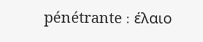pénétrante : έλαιο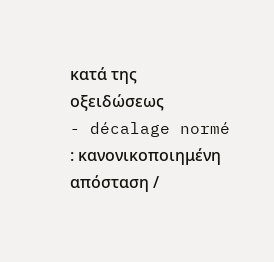κατά της οξειδώσεως
- décalage normé : κανονικοποιημένη απόσταση /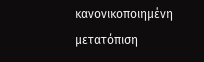κανονικοποιημένη μετατόπιση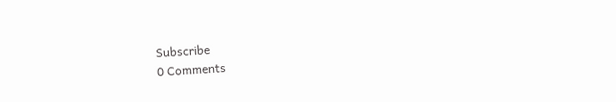Subscribe
0 Comments